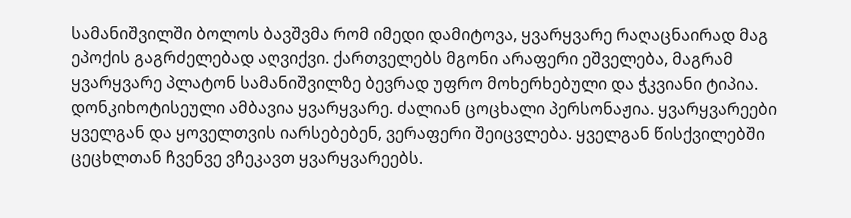სამანიშვილში ბოლოს ბავშვმა რომ იმედი დამიტოვა, ყვარყვარე რაღაცნაირად მაგ ეპოქის გაგრძელებად აღვიქვი. ქართველებს მგონი არაფერი ეშველება, მაგრამ ყვარყვარე პლატონ სამანიშვილზე ბევრად უფრო მოხერხებული და ჭკვიანი ტიპია. დონკიხოტისეული ამბავია ყვარყვარე. ძალიან ცოცხალი პერსონაჟია. ყვარყვარეები ყველგან და ყოველთვის იარსებებენ, ვერაფერი შეიცვლება. ყველგან წისქვილებში ცეცხლთან ჩვენვე ვჩეკავთ ყვარყვარეებს.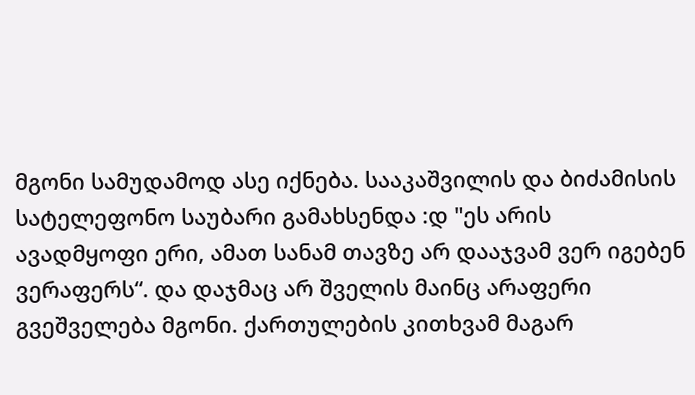მგონი სამუდამოდ ასე იქნება. სააკაშვილის და ბიძამისის სატელეფონო საუბარი გამახსენდა :დ "ეს არის ავადმყოფი ერი, ამათ სანამ თავზე არ დააჯვამ ვერ იგებენ ვერაფერს“. და დაჯმაც არ შველის მაინც არაფერი გვეშველება მგონი. ქართულების კითხვამ მაგარ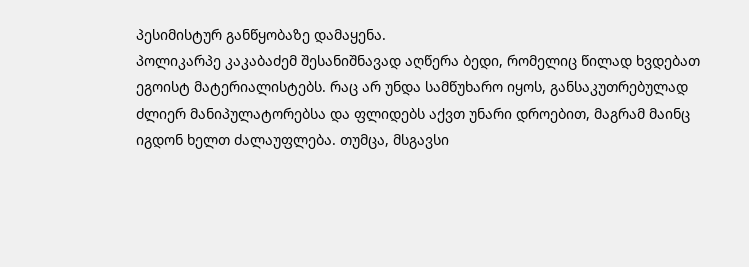პესიმისტურ განწყობაზე დამაყენა.
პოლიკარპე კაკაბაძემ შესანიშნავად აღწერა ბედი, რომელიც წილად ხვდებათ ეგოისტ მატერიალისტებს. რაც არ უნდა სამწუხარო იყოს, განსაკუთრებულად ძლიერ მანიპულატორებსა და ფლიდებს აქვთ უნარი დროებით, მაგრამ მაინც იგდონ ხელთ ძალაუფლება. თუმცა, მსგავსი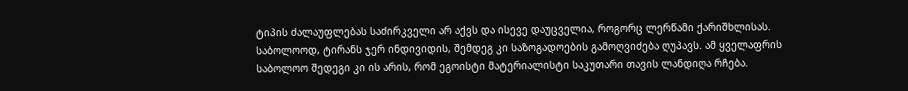ტიპის ძალაუფლებას საძირკველი არ აქვს და ისევე დაუცველია, როგორც ლერწამი ქარიშხლისას. საბოლოოდ, ტირანს ჯერ ინდივიდის, შემდეგ კი საზოგადოების გამოღვიძება ღუპავს. ამ ყველაფრის საბოლოო შედეგი კი ის არის, რომ ეგოისტი მატერიალისტი საკუთარი თავის ლანდიღა რჩება.